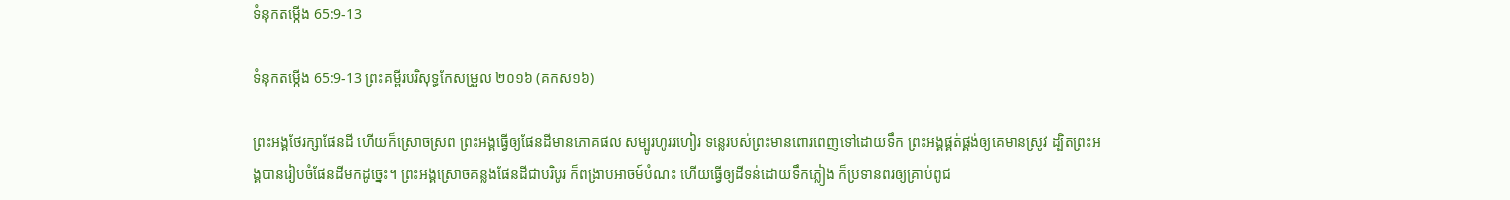ទំនុកតម្កើង 65:9-13

ទំនុកតម្កើង 65:9-13 ព្រះគម្ពីរបរិសុទ្ធកែសម្រួល ២០១៦ (គកស១៦)

ព្រះ‌អង្គថែ‌រក្សាផែនដី ហើយក៏ស្រោចស្រព ព្រះ‌អង្គធ្វើឲ្យផែនដីមានភោគផល សម្បូរហូររហៀរ ទន្លេរបស់ព្រះមានពោរពេញទៅដោយទឹក ព្រះ‌អង្គផ្គត់‌ផ្គង់ឲ្យគេមានស្រូវ ដ្បិតព្រះ‌អង្គបានរៀបចំផែនដីមកដូច្នេះ។ ព្រះ‌អង្គស្រោចគន្លងផែនដីជាបរិបូរ ក៏ពង្រាបអាចម៍បំណះ ហើយធ្វើឲ្យដីទន់ដោយទឹកភ្លៀង ក៏ប្រទានពរឲ្យគ្រាប់ពូជ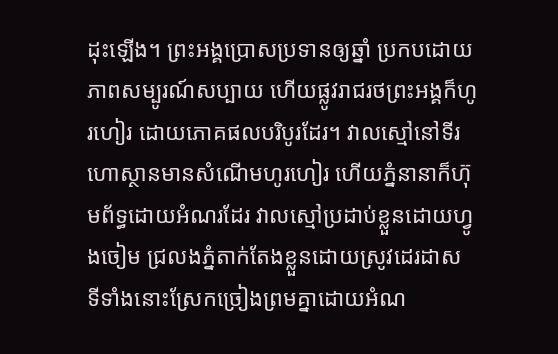ដុះឡើង។ ព្រះ‌អង្គប្រោសប្រទានឲ្យឆ្នាំ ប្រកបដោយភាពសម្បូរណ៍សប្បាយ ហើយផ្លូវរាជរថព្រះ‌អង្គក៏ហូរហៀរ ដោយភោគផលបរិបូរដែរ។ វាលស្មៅនៅទីរហោ‌ស្ថានមានសំណើមហូរហៀរ ហើយភ្នំនានាក៏ហ៊ុមព័ទ្ធដោយអំណរដែរ វាលស្មៅប្រដាប់ខ្លួនដោយហ្វូងចៀម ជ្រលងភ្នំតាក់តែងខ្លួនដោយស្រូវដេរដាស ទីទាំងនោះស្រែកច្រៀងព្រមគ្នាដោយអំណ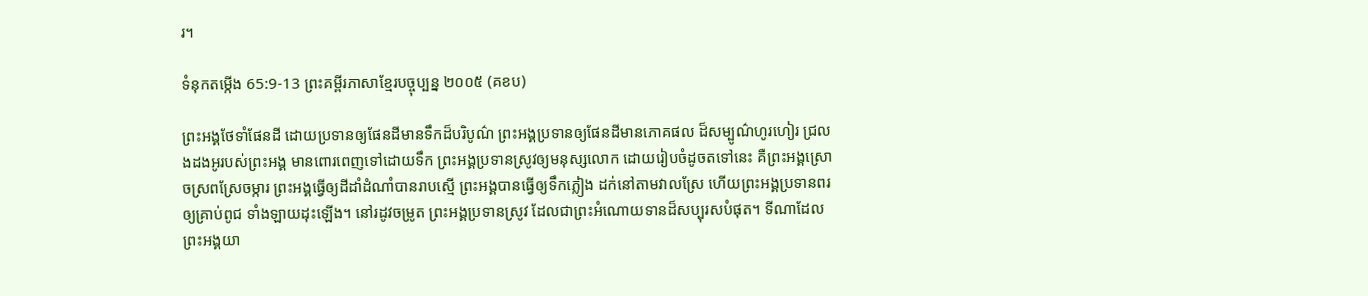រ។

ទំនុកតម្កើង 65:9-13 ព្រះគម្ពីរភាសាខ្មែរបច្ចុប្បន្ន ២០០៥ (គខប)

ព្រះអង្គថែទាំផែនដី ដោយប្រទានឲ្យផែនដីមានទឹកដ៏បរិបូណ៌ ព្រះអង្គប្រទានឲ្យផែនដីមានភោគ‌ផល ដ៏សម្បូណ៌ហូរ‌ហៀរ ជ្រលងដងអូរបស់ព្រះអង្គ មានពោរ‌ពេញទៅដោយទឹក ព្រះអង្គប្រទានស្រូវឲ្យមនុស្សលោក ដោយរៀបចំដូចតទៅនេះ គឺព្រះអង្គស្រោចស្រពស្រែចម្ការ ព្រះអង្គធ្វើឲ្យដីដាំដំណាំបានរាបស្មើ ព្រះអង្គបានធ្វើឲ្យទឹកភ្លៀង ដក់នៅតាមវាលស្រែ ហើយព្រះអង្គប្រទានពរឲ្យគ្រាប់ពូជ ទាំង‌ឡាយដុះឡើង។ នៅរដូវចម្រូត ព្រះអង្គប្រទានស្រូវ ដែលជាព្រះ‌អំណោយទានដ៏សប្បុរសបំផុត។ ទីណាដែលព្រះអង្គយា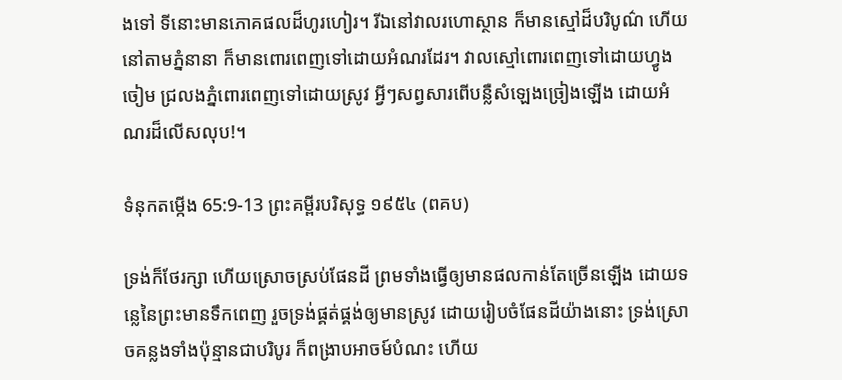ងទៅ ទីនោះមានភោគ‌ផលដ៏ហូរ‌ហៀរ។ រីឯនៅវាលរហោ‌ស្ថាន ក៏មានស្មៅដ៏បរិបូណ៌ ហើយនៅតាមភ្នំនានា ក៏មានពោរ‌ពេញទៅដោយអំណរដែរ។ វាលស្មៅពោរ‌ពេញទៅដោយហ្វូងចៀម ជ្រលងភ្នំពោរ‌ពេញទៅដោយស្រូវ អ្វីៗសព្វសារពើបន្លឺសំឡេងច្រៀងឡើង ដោយអំណរដ៏លើស‌លុប!។

ទំនុកតម្កើង 65:9-13 ព្រះគម្ពីរបរិសុទ្ធ ១៩៥៤ (ពគប)

ទ្រង់ក៏ថែរក្សា ហើយស្រោចស្រប់ផែនដី ព្រមទាំងធ្វើឲ្យមានផលកាន់តែច្រើនឡើង ដោយទន្លេនៃព្រះមានទឹកពេញ រួចទ្រង់ផ្គត់‌ផ្គង់ឲ្យមានស្រូវ ដោយរៀបចំផែនដីយ៉ាងនោះ ទ្រង់ស្រោចគន្លងទាំងប៉ុន្មានជាបរិបូរ ក៏ពង្រាបអាចម៍បំណះ ហើយ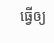ធ្វើឲ្យ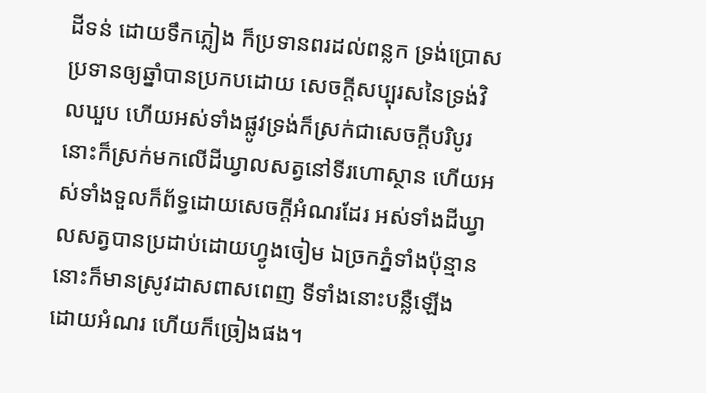ដីទន់ ដោយទឹកភ្លៀង ក៏ប្រទានពរដល់ពន្លក ទ្រង់ប្រោសប្រទានឲ្យឆ្នាំបានប្រកបដោយ សេចក្ដីសប្បុរសនៃទ្រង់វិលឃួប ហើយអស់ទាំងផ្លូវទ្រង់ក៏ស្រក់ជាសេចក្ដីបរិបូរ នោះក៏ស្រក់មកលើដីឃ្វាលសត្វនៅទីរហោ‌ស្ថាន ហើយអស់ទាំងទួលក៏ព័ទ្ធដោយសេចក្ដីអំណរដែរ អស់ទាំងដីឃ្វាលសត្វបានប្រដាប់ដោយហ្វូងចៀម ឯច្រកភ្នំទាំងប៉ុន្មាន នោះក៏មានស្រូវដាសពាស‌ពេញ ទីទាំងនោះបន្លឺឡើង ដោយអំណរ ហើយក៏ច្រៀងផង។